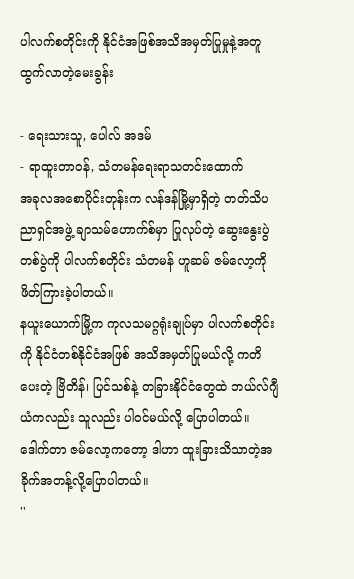ပါလက်စတိုင်းကို နိုင်ငံအဖြစ်အသိအမှတ်ပြုမှုနဲ့အတူ ထွက်လာတဲ့မေးခွန်း

- ရေးသားသူ, ပေါလ် အဒမ်
- ရာထူးတာဝန်, သံတမန်ရေးရာသတင်းထောက်
အခုလအစောပိုင်းတုန်းက လန်ဒန်မြို့မှာရှိတဲ့ တတ်သိပညာရှင်အဖွဲ့ ချာသမ်ဟောက်စ်မှာ ပြုလုပ်တဲ့ ဆွေးနွေးပွဲတစ်ပွဲကို ပါလက်စတိုင်း သံတမန် ဟူဆမ် ဇမ်လော့ကို ဖိတ်ကြားခဲ့ပါတယ်။
နယူးယောက်မြို့က ကုလသမဂ္ဂရုံးချုပ်မှာ ပါလက်စတိုင်းကို နိုင်ငံတစ်နိုင်ငံအဖြစ် အသိအမှတ်ပြုမယ်လို့ ကတိပေးတဲ့ ဗြိတိန်၊ ပြင်သစ်နဲ့ တခြားနိုင်ငံတွေထဲ ဘယ်လ်ဂျီယံကလည်း သူလည်း ပါဝင်မယ်လို့ ပြောပါတယ်။ ဒေါက်တာ ဇမ်လော့ကတော့ ဒါဟာ ထူးခြားသိသာတဲ့အခိုက်အတန့်လို့ပြောပါတယ်။
''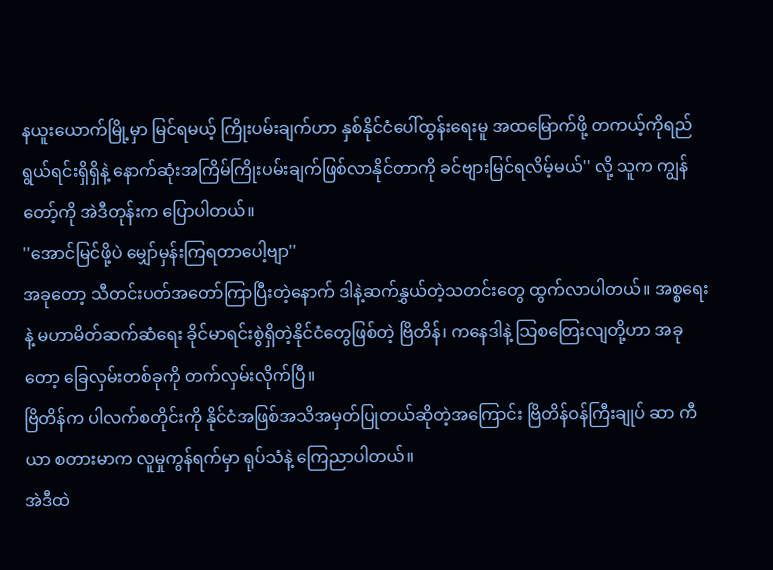နယူးယောက်မြို့မှာ မြင်ရမယ့် ကြိုးပမ်းချက်ဟာ နှစ်နိုင်ငံပေါ်ထွန်းရေးမူ အထမြောက်ဖို့ တကယ့်ကိုရည်ရွယ်ရင်းရှိရှိနဲ့ နောက်ဆုံးအကြိမ်ကြိုးပမ်းချက်ဖြစ်လာနိုင်တာကို ခင်ဗျားမြင်ရလိမ့်မယ်'' လို့ သူက ကျွန်တော့်ကို အဲဒီတုန်းက ပြောပါတယ်။
''အောင်မြင်ဖို့ပဲ မျှော်မှန်းကြရတာပေါ့ဗျာ''
အခုတော့ သီတင်းပတ်အတော်ကြာပြီးတဲ့နောက် ဒါနဲ့ဆက်နွှယ်တဲ့သတင်းတွေ ထွက်လာပါတယ်။ အစ္စရေးနဲ့ မဟာမိတ်ဆက်ဆံရေး ခိုင်မာရင်းစွဲရှိတဲ့နိုင်ငံတွေဖြစ်တဲ့ ဗြိတိန်၊ ကနေဒါနဲ့ သြစတြေးလျတို့ဟာ အခုတော့ ခြေလှမ်းတစ်ခုကို တက်လှမ်းလိုက်ပြီ။
ဗြိတိန်က ပါလက်စတိုင်းကို နိုင်ငံအဖြစ်အသိအမှတ်ပြုတယ်ဆိုတဲ့အကြောင်း ဗြိတိန်ဝန်ကြီးချုပ် ဆာ ကီယာ စတားမာက လူမှုကွန်ရက်မှာ ရုပ်သံနဲ့ ကြေညာပါတယ်။
အဲဒီထဲ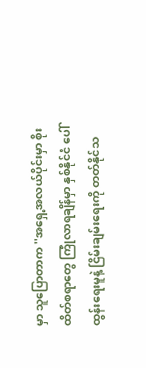မှာ သူပြောတာက ''အရှေ့အလယ်ပိုင်းမှာ စိုးထိတ်စရာတွေ ကြုံလာရချိန်မှာ နှစ်နိုင်ငံ ပေါ်ထွန်းရေးမူနဲ့ ငြိမ်းချမ်းရေးကို တတ်နိုင်သ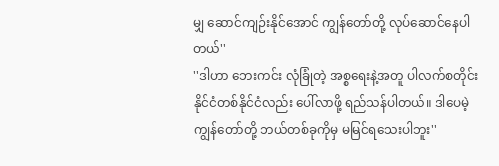မျှ ဆောင်ကျဉ်းနိုင်အောင် ကျွန်တော်တို့ လုပ်ဆောင်နေပါတယ်''
''ဒါဟာ ဘေးကင်း လုံခြုံတဲ့ အစ္စရေးနဲ့အတူ ပါလက်စတိုင်းနိုင်ငံတစ်နိုင်ငံလည်း ပေါ်လာဖို့ ရည်သန်ပါတယ်။ ဒါပေမဲ့ ကျွန်တော်တို့ ဘယ်တစ်ခုကိုမှ မမြင်ရသေးပါဘူး''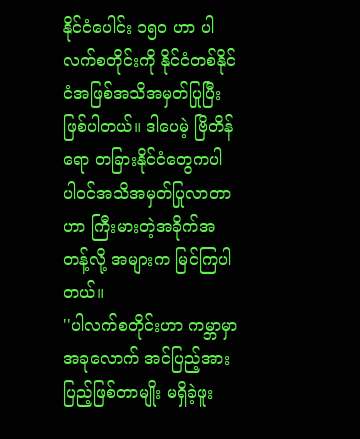နိုင်ငံပေါင်း ၁၅၀ ဟာ ပါလက်စတိုင်းကို နိုင်ငံတစ်နိုင်ငံအဖြစ်အသိအမှတ်ပြုပြီးဖြစ်ပါတယ်။ ဒါပေမဲ့ ဗြိတိန်ရော တခြားနိုင်ငံတွေကပါ ပါဝင်အသိအမှတ်ပြုလာတာဟာ ကြီးမားတဲ့အခိုက်အတန့်လို့ အများက မြင်ကြပါတယ်။
''ပါလက်စတိုင်းဟာ ကမ္ဘာမှာ အခုလောက် အင်ပြည့်အားပြည့်ဖြစ်တာမျိုး မရှိခဲ့ဖူး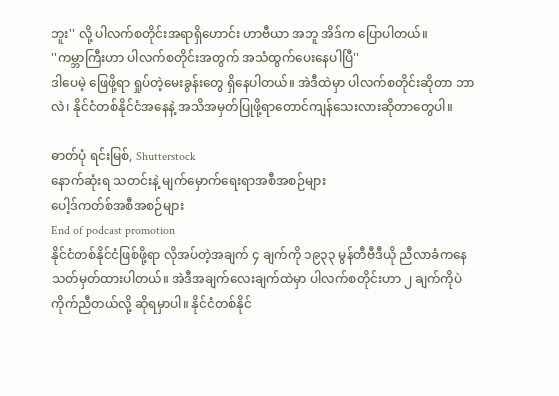ဘူး'' လို့ ပါလက်စတိုင်းအရာရှိဟောင်း ဟာဗီယာ အဘူ အိဒ်က ပြောပါတယ်။
''ကမ္ဘာကြီးဟာ ပါလက်စတိုင်းအတွက် အသံထွက်ပေးနေပါပြီ''
ဒါပေမဲ့ ဖြေဖို့ရာ ရှုပ်တဲ့မေးခွန်းတွေ ရှိနေပါတယ်။ အဲဒီထဲမှာ ပါလက်စတိုင်းဆိုတာ ဘာလဲ၊ နိုင်ငံတစ်နိုင်ငံအနေနဲ့ အသိအမှတ်ပြုဖို့ရာတောင်ကျန်သေးလားဆိုတာတွေပါ။

ဓာတ်ပုံ ရင်းမြစ်, Shutterstock
နောက်ဆုံးရ သတင်းနဲ့ မျက်မှောက်ရေးရာအစီအစဉ်များ
ပေါ့ဒ်ကတ်စ်အစီအစဉ်များ
End of podcast promotion
နိုင်ငံတစ်နိုင်ငံဖြစ်ဖို့ရာ လိုအပ်တဲ့အချက် ၄ ချက်ကို ၁၉၃၃ မွန်တီဗီဒီယို ညီလာခံကနေ သတ်မှတ်ထားပါတယ်။ အဲဒီအချက်လေးချက်ထဲမှာ ပါလက်စတိုင်းဟာ ၂ ချက်ကိုပဲ ကိုက်ညီတယ်လို့ ဆိုရမှာပါ။ နိုင်ငံတစ်နိုင်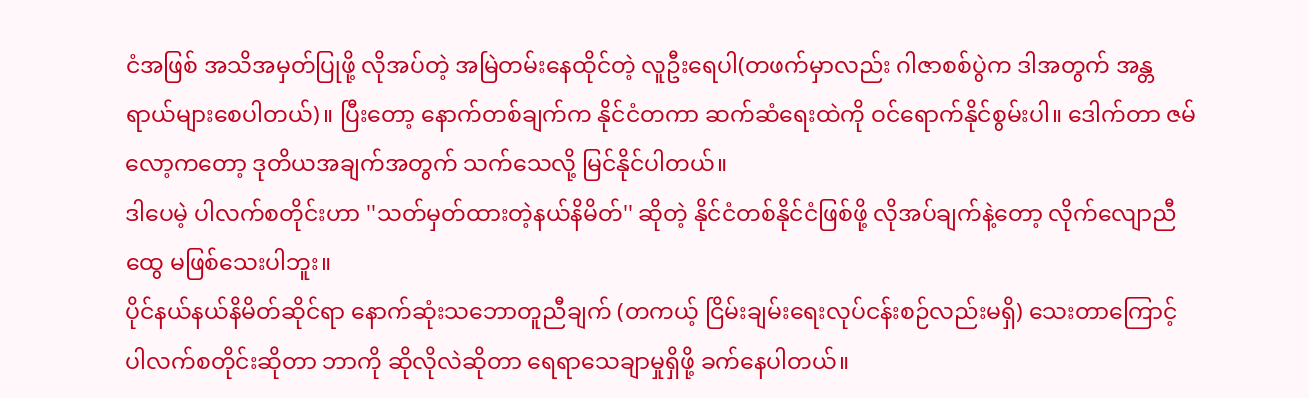ငံအဖြစ် အသိအမှတ်ပြုဖို့ လိုအပ်တဲ့ အမြဲတမ်းနေထိုင်တဲ့ လူဦးရေပါ(တဖက်မှာလည်း ဂါဇာစစ်ပွဲက ဒါအတွက် အန္တရာယ်များစေပါတယ်)။ ပြီးတော့ နောက်တစ်ချက်က နိုင်ငံတကာ ဆက်ဆံရေးထဲကို ဝင်ရောက်နိုင်စွမ်းပါ။ ဒေါက်တာ ဇမ်လော့ကတော့ ဒုတိယအချက်အတွက် သက်သေလို့ မြင်နိုင်ပါတယ်။
ဒါပေမဲ့ ပါလက်စတိုင်းဟာ ''သတ်မှတ်ထားတဲ့နယ်နိမိတ်'' ဆိုတဲ့ နိုင်ငံတစ်နိုင်ငံဖြစ်ဖို့ လိုအပ်ချက်နဲ့တော့ လိုက်လျောညီထွေ မဖြစ်သေးပါဘူး။
ပိုင်နယ်နယ်နိမိတ်ဆိုင်ရာ နောက်ဆုံးသဘောတူညီချက် (တကယ့် ငြိမ်းချမ်းရေးလုပ်ငန်းစဉ်လည်းမရှိ) သေးတာကြောင့် ပါလက်စတိုင်းဆိုတာ ဘာကို ဆိုလိုလဲဆိုတာ ရေရာသေချာမှုရှိဖို့ ခက်နေပါတယ်။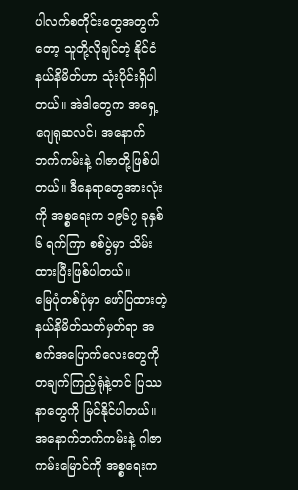ပါလက်စတိုင်းတွေအတွက်တော့ သူတို့လိုချင်တဲ့ နိုင်ငံနယ်နိမိတ်ဟာ သုံးပိုင်းရှိပါတယ်။ အဲဒါတွေက အရှေ့ဂျေရုဆလင်၊ အနောက်ဘက်ကမ်းနဲ့ ဂါဇာတို့ဖြစ်ပါတယ်။ ဒီနေရာတွေအားလုံးကို အစ္စရေးက ၁၉၆၇ ခုနှစ် ၆ ရက်ကြာ စစ်ပွဲမှာ သိမ်းထားပြီးဖြစ်ပါတယ်။
မြေပုံတစ်ပုံမှာ ဖော်ပြထားတဲ့ နယ်နိမိတ်သတ်မှတ်ရာ အစက်အပြောက်လေးတွေကို တချက်ကြည့်ရုံနဲ့တင် ပြဿနာတွေကို မြင်နိုင်ပါတယ်။
အနောက်ဘက်ကမ်းနဲ့ ဂါဇာကမ်းမြောင်ကို အစ္စရေးက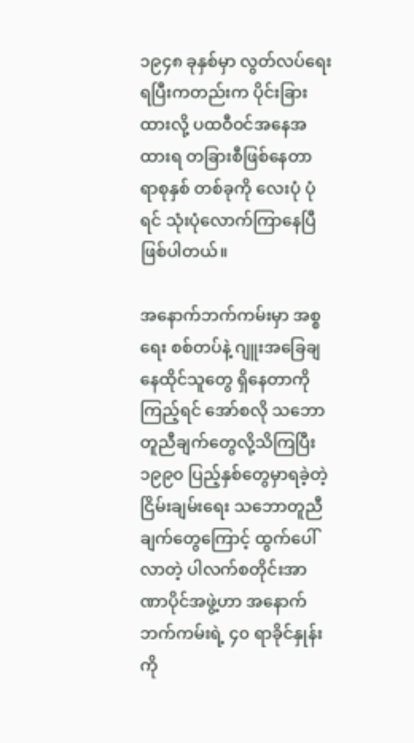၁၉၄၈ ခုနှစ်မှာ လွတ်လပ်ရေးရပြီးကတည်းက ပိုင်းခြားထားလို့ ပထဝီဝင်အနေအထားရ တခြားစီဖြစ်နေတာ ရာစုနှစ် တစ်ခုကို လေးပုံ ပုံရင် သုံးပုံလောက်ကြာနေပြီဖြစ်ပါတယ်။

အနောက်ဘက်ကမ်းမှာ အစ္စရေး စစ်တပ်နဲ့ ဂျူးအခြေချနေထိုင်သူတွေ ရှိနေတာကိုကြည့်ရင် အော်စလို သဘောတူညီချက်တွေလို့သိကြပြီး ၁၉၉၀ ပြည့်နှစ်တွေမှာရခဲ့တဲ့ငြိမ်းချမ်းရေး သဘောတူညီချက်တွေကြောင့် ထွက်ပေါ်လာတဲ့ ပါလက်စတိုင်းအာဏာပိုင်အဖွဲ့ဟာ အနောက်ဘက်ကမ်းရဲ့ ၄၀ ရာခိုင်နှုန်းကို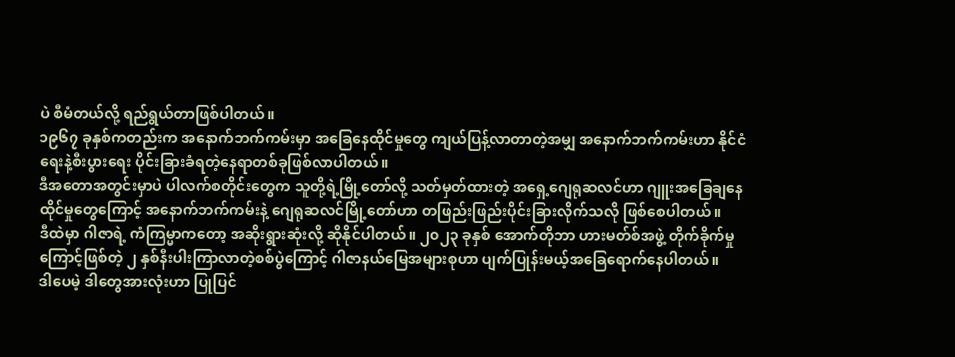ပဲ စီမံတယ်လို့ ရည်ရွယ်တာဖြစ်ပါတယ်။
၁၉၆၇ ခုနှစ်ကတည်းက အနောက်ဘက်ကမ်းမှာ အခြေနေထိုင်မှုတွေ ကျယ်ပြန့်လာတာတဲ့အမျှ အနောက်ဘက်ကမ်းဟာ နိုင်ငံရေးနဲ့စီးပွားရေး ပိုင်းခြားခံရတဲ့နေရာတစ်ခုဖြစ်လာပါတယ်။
ဒီအတောအတွင်းမှာပဲ ပါလက်စတိုင်းတွေက သူတို့ရဲ့မြို့တော်လို့ သတ်မှတ်ထားတဲ့ အရှေ့ဂျေရုဆလင်ဟာ ဂျူးအခြေချနေထိုင်မှုတွေကြောင့် အနောက်ဘက်ကမ်းနဲ့ ဂျေရုဆလင်မြို့တော်ဟာ တဖြည်းဖြည်းပိုင်းခြားလိုက်သလို ဖြစ်စေပါတယ်။
ဒီထဲမှာ ဂါဇာရဲ့ ကံကြမ္မာကတော့ အဆိုးရွားဆုံးလို့ ဆိုနိုင်ပါတယ်။ ၂၀၂၃ ခုနှစ် အောက်တိုဘာ ဟားမတ်စ်အဖွဲ့ တိုက်ခိုက်မှုကြောင့်ဖြစ်တဲ့ ၂ နှစ်နီးပါးကြာလာတဲ့စစ်ပွဲကြောင့် ဂါဇာနယ်မြေအများစုဟာ ပျက်ပြုန်းမယ့်အခြေရောက်နေပါတယ်။
ဒါပေမဲ့ ဒါတွေအားလုံးဟာ ပြုပြင်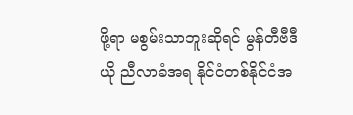ဖို့ရာ မစွမ်းသာဘူးဆိုရင် မွန်တီဗီဒီယို ညီလာခံအရ နိုင်ငံတစ်နိုင်ငံအ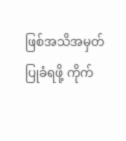ဖြစ်အသိအမှတ်ပြုခံရဖို့ ကိုက်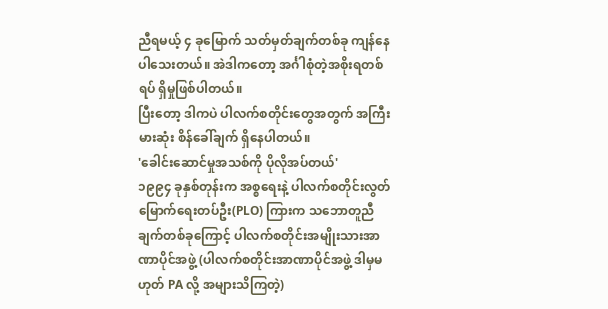ညီရမယ့် ၄ ခုမြောက် သတ်မှတ်ချက်တစ်ခု ကျန်နေပါသေးတယ်။ အဲဒါကတော့ အင်္ဂါစုံတဲ့အစိုးရတစ်ရပ် ရှိမှုဖြစ်ပါတယ်။
ပြီးတော့ ဒါကပဲ ပါလက်စတိုင်းတွေအတွက် အကြီးမားဆုံး စိန်ခေါ်ချက် ရှိနေပါတယ်။
'ခေါင်းဆောင်မှုအသစ်ကို ပိုလိုအပ်တယ်'
၁၉၉၄ ခုနှစ်တုန်းက အစ္စရေးနဲ့ ပါလက်စတိုင်းလွတ်မြောက်ရေးတပ်ဦး(PLO) ကြားက သဘောတူညီချက်တစ်ခုကြောင့် ပါလက်စတိုင်းအမျိုးသားအာဏာပိုင်အဖွဲ့ (ပါလက်စတိုင်းအာဏာပိုင်အဖွဲ့ ဒါမှမဟုတ် PA လို့ အများသိကြတဲ့)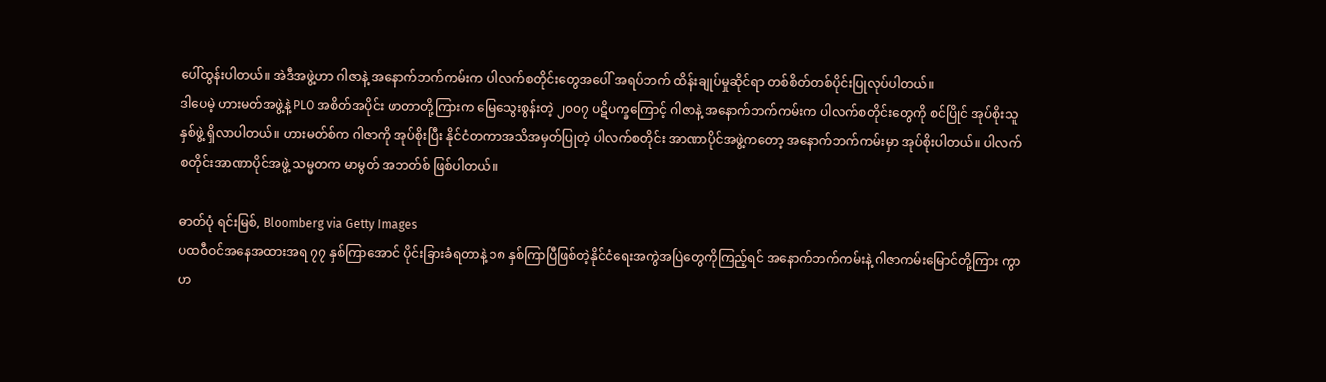ပေါ်ထွန်းပါတယ်။ အဲဒီအဖွဲ့ဟာ ဂါဇာနဲ့ အနောက်ဘက်ကမ်းက ပါလက်စတိုင်းတွေအပေါ် အရပ်ဘက် ထိန်းချုပ်မှုဆိုင်ရာ တစ်စိတ်တစ်ပိုင်းပြုလုပ်ပါတယ်။
ဒါပေမဲ့ ဟားမတ်အဖွဲ့နဲ့ PLO အစိတ်အပိုင်း ဖာတာတို့ကြားက မြေသွေးစွန်းတဲ့ ၂၀၀၇ ပဋိပက္ခကြောင့် ဂါဇာနဲ့ အနောက်ဘက်ကမ်းက ပါလက်စတိုင်းတွေကို စင်ပြိုင် အုပ်စိုးသူ နှစ်ဖွဲ့ ရှိလာပါတယ်။ ဟားမတ်စ်က ဂါဇာကို အုပ်စိုးပြီး နိုင်ငံတကာအသိအမှတ်ပြုတဲ့ ပါလက်စတိုင်း အာဏာပိုင်အဖွဲ့ကတော့ အနောက်ဘက်ကမ်းမှာ အုပ်စိုးပါတယ်။ ပါလက်စတိုင်းအာဏာပိုင်အဖွဲ့ သမ္မတက မာမွတ် အဘတ်စ် ဖြစ်ပါတယ်။

ဓာတ်ပုံ ရင်းမြစ်, Bloomberg via Getty Images
ပထဝီဝင်အနေအထားအရ ၇၇ နှစ်ကြာအောင် ပိုင်းခြားခံရတာနဲ့ ၁၈ နှစ်ကြာပြီဖြစ်တဲ့နိုင်ငံရေးအကွဲအပြဲတွေကိုကြည့်ရင် အနောက်ဘက်ကမ်းနဲ့ ဂါဇာကမ်းမြောင်တို့ကြား ကွာဟ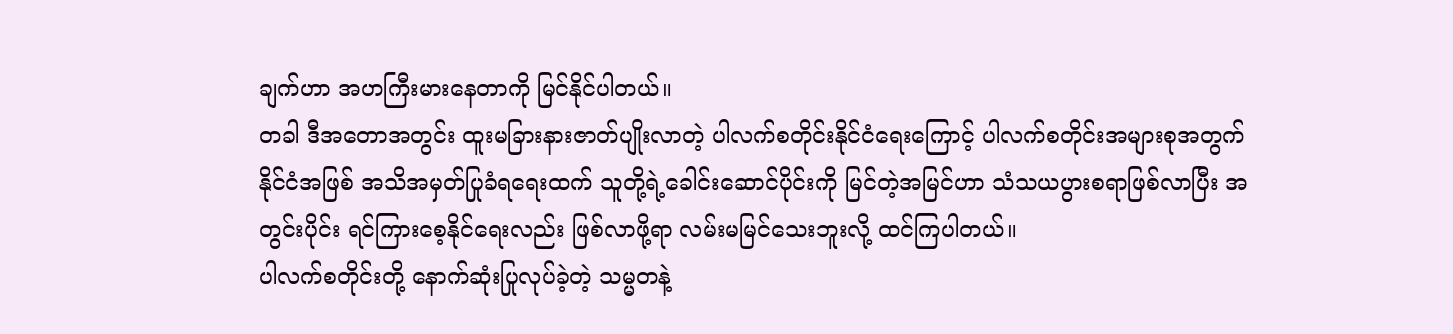ချက်ဟာ အဟကြီးမားနေတာကို မြင်နိုင်ပါတယ်။
တခါ ဒီအတောအတွင်း ထူးမခြားနားဇာတ်ပျိုးလာတဲ့ ပါလက်စတိုင်းနိုင်ငံရေးကြောင့် ပါလက်စတိုင်းအများစုအတွက် နိုင်ငံအဖြစ် အသိအမှတ်ပြုခံရရေးထက် သူတို့ရဲ့ခေါင်းဆောင်ပိုင်းကို မြင်တဲ့အမြင်ဟာ သံသယပွားစရာဖြစ်လာပြီး အတွင်းပိုင်း ရင်ကြားစေ့နိုင်ရေးလည်း ဖြစ်လာဖို့ရာ လမ်းမမြင်သေးဘူးလို့ ထင်ကြပါတယ်။
ပါလက်စတိုင်းတို့ နောက်ဆုံးပြုလုပ်ခဲ့တဲ့ သမ္မတနဲ့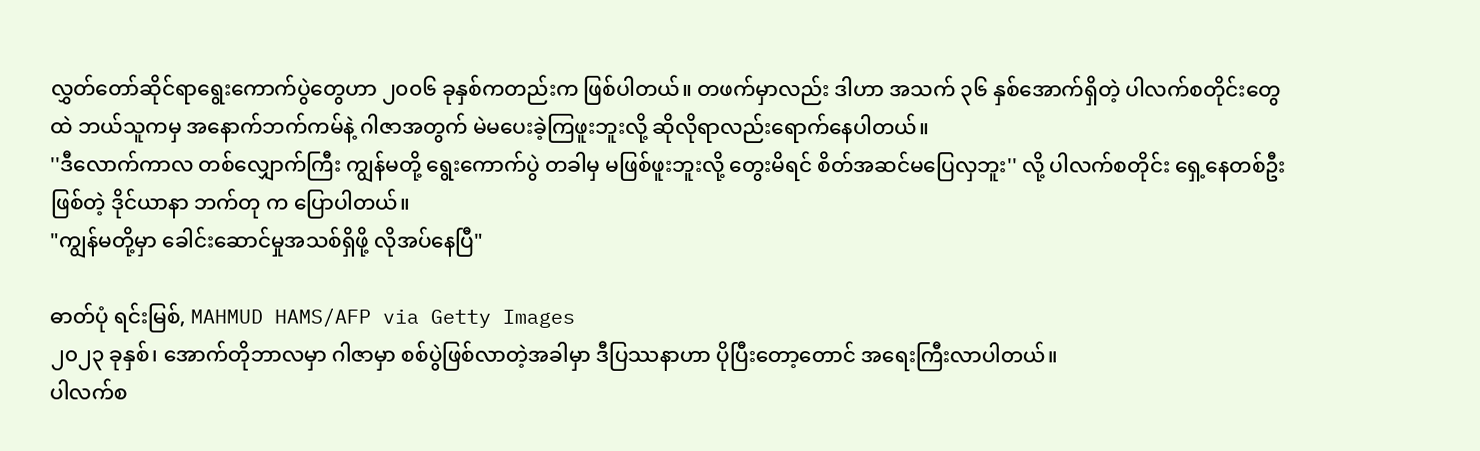လွှတ်တော်ဆိုင်ရာရွေးကောက်ပွဲတွေဟာ ၂၀၀၆ ခုနှစ်ကတည်းက ဖြစ်ပါတယ်။ တဖက်မှာလည်း ဒါဟာ အသက် ၃၆ နှစ်အောက်ရှိတဲ့ ပါလက်စတိုင်းတွေထဲ ဘယ်သူကမှ အနောက်ဘက်ကမ်နဲ့ ဂါဇာအတွက် မဲမပေးခဲ့ကြဖူးဘူးလို့ ဆိုလိုရာလည်းရောက်နေပါတယ်။
''ဒီလောက်ကာလ တစ်လျှောက်ကြီး ကျွန်မတို့ ရွေးကောက်ပွဲ တခါမှ မဖြစ်ဖူးဘူးလို့ တွေးမိရင် စိတ်အဆင်မပြေလှဘူး'' လို့ ပါလက်စတိုင်း ရှေ့နေတစ်ဦးဖြစ်တဲ့ ဒိုင်ယာနာ ဘက်တု က ပြောပါတယ်။
"ကျွန်မတို့မှာ ခေါင်းဆောင်မှုအသစ်ရှိဖို့ လိုအပ်နေပြီ"

ဓာတ်ပုံ ရင်းမြစ်, MAHMUD HAMS/AFP via Getty Images
၂၀၂၃ ခုနှစ်၊ အောက်တိုဘာလမှာ ဂါဇာမှာ စစ်ပွဲဖြစ်လာတဲ့အခါမှာ ဒီပြဿနာဟာ ပိုပြီးတော့တောင် အရေးကြီးလာပါတယ်။
ပါလက်စ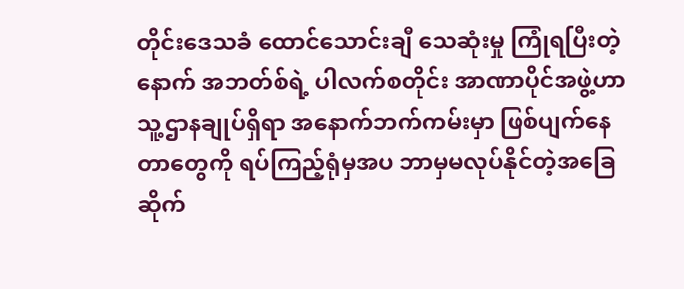တိုင်းဒေသခံ ထောင်သောင်းချီ သေဆုံးမှု ကြုံရပြီးတဲ့နောက် အဘတ်စ်ရဲ့ ပါလက်စတိုင်း အာဏာပိုင်အဖွဲ့ဟာ သူ့ဌာနချုပ်ရှိရာ အနောက်ဘက်ကမ်းမှာ ဖြစ်ပျက်နေတာတွေကို ရပ်ကြည့်ရုံမှအပ ဘာမှမလုပ်နိုင်တဲ့အခြေဆိုက်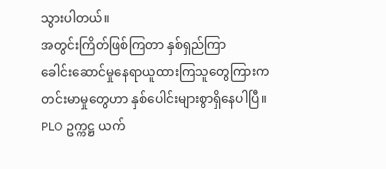သွားပါတယ်။
အတွင်းကြိတ်ဖြစ်ကြတာ နှစ်ရှည်ကြာ
ခေါင်းဆောင်မှုနေရာယူထားကြသူတွေကြားက တင်းမာမှုတွေဟာ နှစ်ပေါင်းများစွာရှိနေပါပြီ။
PLO ဥက္ကဋ္ဌ ယက်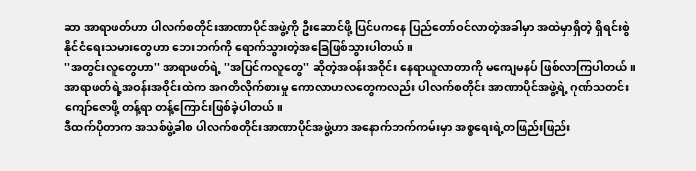ဆာ အာရာဖတ်ဟာ ပါလက်စတိုင်းအာဏာပိုင်အဖွဲ့ကို ဦးဆောင်ဖို့ ပြင်ပကနေ ပြည်တော်ဝင်လာတဲ့အခါမှာ အထဲမှာရှိတဲ့ ရှိရင်းစွဲနိုင်ငံရေးသမားတွေဟာ ဘေးဘက်ကို ရောက်သွားတဲ့အခြေဖြစ်သွားပါတယ်။
''အတွင်းလူတွေဟာ'' အာရာဖတ်ရဲ့ ''အပြင်ကလူတွေ'' ဆိုတဲ့အဝန်းအဝိုင်း နေရာယူလာတာကို မကျေမနပ် ဖြစ်လာကြပါတယ်။ အာရာဖတ်ရဲ့အဝန်းအဝိုင်းထဲက အဂတိလိုက်စားမှု ကောလာဟလတွေကလည်း ပါလက်စတိုင်း အာဏာပိုင်အဖွဲ့ရဲ့ ဂုဏ်သတင်းကျော်ဇောဖို့ တန့်ရာ တန့်ကြောင်းဖြစ်ခဲ့ပါတယ်။
ဒီထက်ပိုတာက အသစ်ဖွဲ့ခါစ ပါလက်စတိုင်းအာဏာပိုင်အဖွဲ့ဟာ အနောက်ဘက်ကမ်းမှာ အစ္စရေးရဲ့တဖြည်းဖြည်း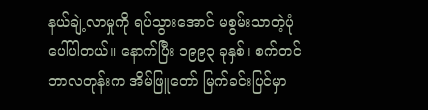နယ်ချဲ့လာမှုကို ရပ်သွားအောင် မစွမ်းသာတဲ့ပုံပေါ်ပါတယ်။ နောက်ပြီး ၁၉၉၃ ခုနှစ်၊ စက်တင်ဘာလတုန်းက အိမ်ဖြူတော် မြက်ခင်းပြင်မှာ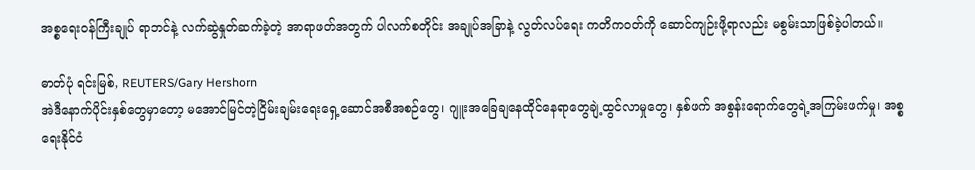အစ္စရေးဝန်ကြီးချုပ် ရာဘင်နဲ့ လက်ဆွဲနှုတ်ဆက်ခဲ့တဲ့ အာရာဖတ်အတွက် ပါလက်စတိုင်း အချုပ်အခြာနဲ့ လွတ်လပ်ရေး ကတိကဝတ်ကို ဆောင်ကျဉ်းဖို့ရာလည်း မစွမ်းသာဖြစ်ခဲ့ပါတယ်။

ဓာတ်ပုံ ရင်းမြစ်, REUTERS/Gary Hershorn
အဲဒီနောက်ပိုင်းနှစ်တွေမှာတော့ မအောင်မြင်တဲ့ငြိမ်းချမ်းရေးရှေ့ဆောင်အစီအစဉ်တွေ၊ ဂျူးအခြေချနေထိုင်နေရာတွေချဲ့ထွင်လာမှုတွေ၊ နှစ်ဖက် အစွန်းရောက်တွေရဲ့အကြမ်းဖက်မှု၊ အစ္စရေးနိုင်ငံ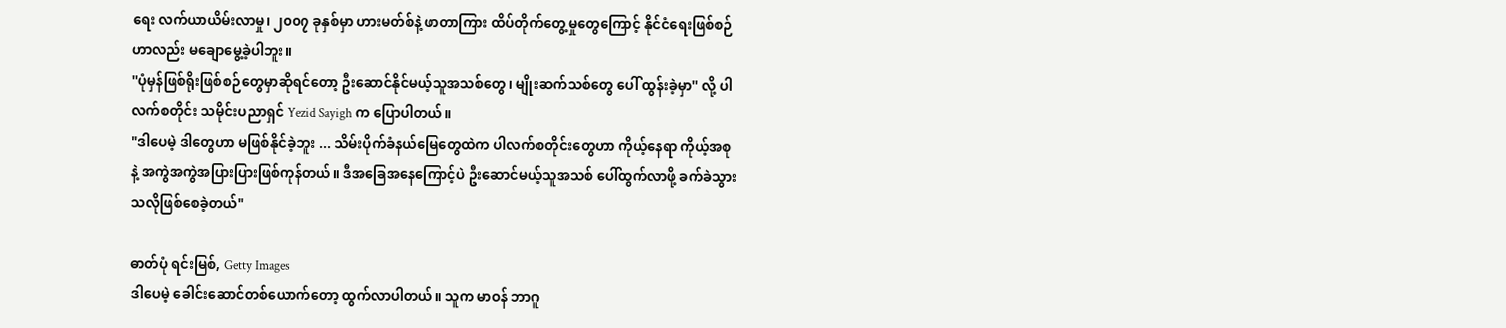ရေး လက်ယာယိမ်းလာမှု၊ ၂၀၀၇ ခုနှစ်မှာ ဟားမတ်စ်နဲ့ ဖာတာကြား ထိပ်တိုက်တွေ့မှုတွေကြောင့် နိုင်ငံရေးဖြစ်စဉ်ဟာလည်း မချောမွေ့ခဲ့ပါဘူး။
''ပုံမှန်ဖြစ်ရိုးဖြစ်စဉ်တွေမှာဆိုရင်တော့ ဦးဆောင်နိုင်မယ့်သူအသစ်တွေ၊ မျိုးဆက်သစ်တွေ ပေါ် ထွန်းခဲ့မှာ'' လို့ ပါလက်စတိုင်း သမိုင်းပညာရှင် Yezid Sayigh က ပြောပါတယ်။
"ဒါပေမဲ့ ဒါတွေဟာ မဖြစ်နိုင်ခဲ့ဘူး ... သိမ်းပိုက်ခံနယ်မြေတွေထဲက ပါလက်စတိုင်းတွေဟာ ကိုယ့်နေရာ ကိုယ့်အစုနဲ့ အကွဲအကွဲအပြားပြားဖြစ်ကုန်တယ်။ ဒီအခြေအနေကြောင့်ပဲ ဦးဆောင်မယ့်သူအသစ် ပေါ်ထွက်လာဖို့ ခက်ခဲသွားသလိုဖြစ်စေခဲ့တယ်"

ဓာတ်ပုံ ရင်းမြစ်, Getty Images
ဒါပေမဲ့ ခေါင်းဆောင်တစ်ယောက်တော့ ထွက်လာပါတယ်။ သူက မာဝန် ဘာဂူ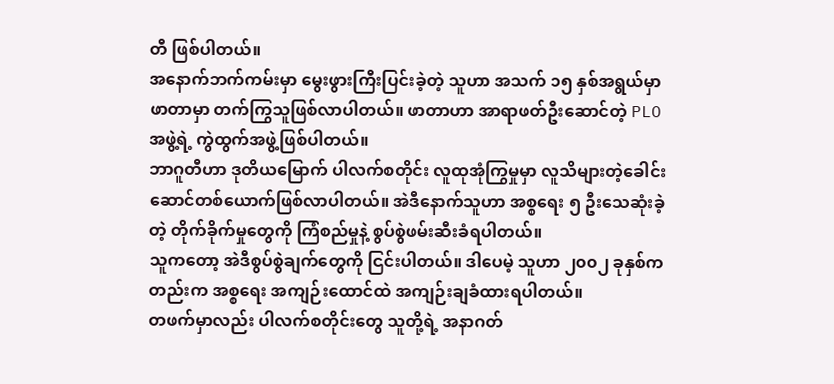တီ ဖြစ်ပါတယ်။
အနောက်ဘက်ကမ်းမှာ မွေးဖွားကြီးပြင်းခဲ့တဲ့ သူဟာ အသက် ၁၅ နှစ်အရွယ်မှာ ဖာတာမှာ တက်ကြွသူဖြစ်လာပါတယ်။ ဖာတာဟာ အာရာဖတ်ဦးဆောင်တဲ့ PLO အဖွဲ့ရဲ့ ကွဲထွက်အဖွဲ့ဖြစ်ပါတယ်။
ဘာဂူတီဟာ ဒုတိယမြောက် ပါလက်စတိုင်း လူထုအုံကြွမှုမှာ လူသိများတဲ့ခေါင်းဆောင်တစ်ယောက်ဖြစ်လာပါတယ်။ အဲဒီနောက်သူဟာ အစ္စရေး ၅ ဦးသေဆုံးခဲ့တဲ့ တိုက်ခိုက်မှုတွေကို ကြံစည်မှုနဲ့ စွပ်စွဲဖမ်းဆီးခံရပါတယ်။
သူကတော့ အဲဒီစွပ်စွဲချက်တွေကို ငြင်းပါတယ်။ ဒါပေမဲ့ သူဟာ ၂၀၀၂ ခုနှစ်ကတည်းက အစ္စရေး အကျဉ်းထောင်ထဲ အကျဉ်းချခံထားရပါတယ်။
တဖက်မှာလည်း ပါလက်စတိုင်းတွေ သူတို့ရဲ့ အနာဂတ်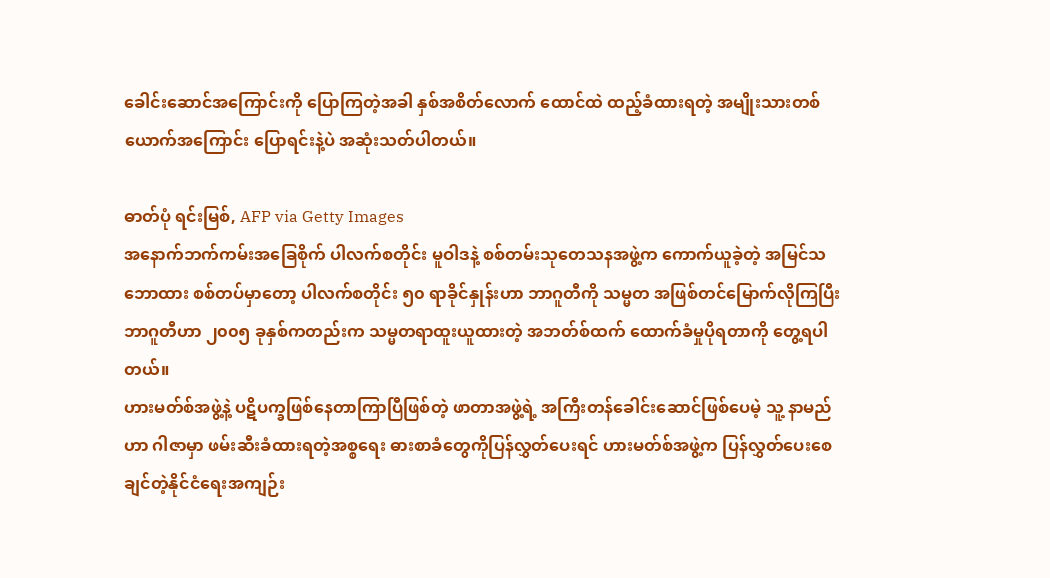ခေါင်းဆောင်အကြောင်းကို ပြောကြတဲ့အခါ နှစ်အစိတ်လောက် ထောင်ထဲ ထည့်ခံထားရတဲ့ အမျိုးသားတစ်ယောက်အကြောင်း ပြောရင်းနဲ့ပဲ အဆုံးသတ်ပါတယ်။

ဓာတ်ပုံ ရင်းမြစ်, AFP via Getty Images
အနောက်ဘက်ကမ်းအခြေစိုက် ပါလက်စတိုင်း မူဝါဒနဲ့ စစ်တမ်းသုတေသနအဖွဲ့က ကောက်ယူခဲ့တဲ့ အမြင်သဘောထား စစ်တပ်မှာတော့ ပါလက်စတိုင်း ၅၀ ရာခိုင်နှုန်းဟာ ဘာဂူတီကို သမ္မတ အဖြစ်တင်မြောက်လိုကြပြီး ဘာဂူတီဟာ ၂၀၀၅ ခုနှစ်ကတည်းက သမ္မတရာထူးယူထားတဲ့ အဘတ်စ်ထက် ထောက်ခံမှုပိုရတာကို တွေ့ရပါတယ်။
ဟားမတ်စ်အဖွဲ့နဲ့ ပဋိပက္ခဖြစ်နေတာကြာပြီဖြစ်တဲ့ ဖာတာအဖွဲ့ရဲ့ အကြီးတန်ခေါင်းဆောင်ဖြစ်ပေမဲ့ သူ့ နာမည်ဟာ ဂါဇာမှာ ဖမ်းဆီးခံထားရတဲ့အစ္စရေး ဓားစာခံတွေကိုပြန်လွှတ်ပေးရင် ဟားမတ်စ်အဖွဲ့က ပြန်လွှတ်ပေးစေချင်တဲ့နိုင်ငံရေးအကျဉ်း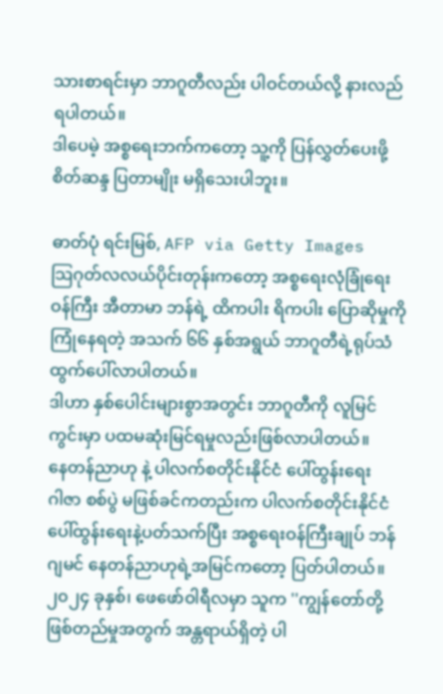သားစာရင်းမှာ ဘာဂူတီလည်း ပါဝင်တယ်လို့ နားလည်ရပါတယ်။
ဒါပေမဲ့ အစ္စရေးဘက်ကတော့ သူ့ကို ပြန်လွှတ်ပေးဖို့ စိတ်ဆန္ဒ ပြတာမျိုး မရှိသေးပါဘူး။

ဓာတ်ပုံ ရင်းမြစ်, AFP via Getty Images
သြဂုတ်လလယ်ပိုင်းတုန်းကတော့ အစ္စရေးလုံခြုံရေးဝန်ကြီး အီတာမာ ဘန်ရဲ့ ထိကပါး ရိကပါး ပြောဆိုမှုကို ကြုံနေရတဲ့ အသက် ၆၆ နှစ်အရွယ် ဘာဂူတီရဲ့ရုပ်သံ ထွက်ပေါ်လာပါတယ်။
ဒါဟာ နှစ်ပေါင်းများစွာအတွင်း ဘာဂူတီကို လူမြင်ကွင်းမှာ ပထမဆုံးမြင်ရမှုလည်းဖြစ်လာပါတယ်။
နေတန်ညာဟု နဲ့ ပါလက်စတိုင်းနိုင်ငံ ပေါ်ထွန်းရေး
ဂါဇာ စစ်ပွဲ မဖြစ်ခင်ကတည်းက ပါလက်စတိုင်းနိုင်ငံပေါ်ထွန်းရေးနဲ့ပတ်သက်ပြီး အစ္စရေးဝန်ကြီးချုပ် ဘန်ဂျမင် နေတန်ညာဟုရဲ့အမြင်ကတော့ ပြတ်ပါတယ်။
၂၀၂၄ ခုနှစ်၊ ဖေဖော်ဝါရီလမှာ သူက ''ကျွန်တော်တို့ ဖြစ်တည်မှုအတွက် အန္တရာယ်ရှိတဲ့ ပါ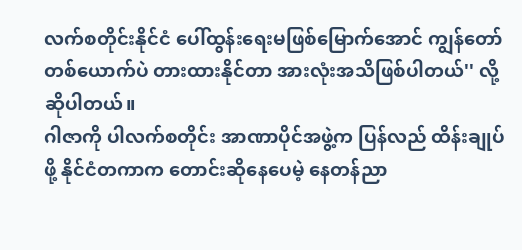လက်စတိုင်းနိုင်ငံ ပေါ်ထွန်းရေးမဖြစ်မြောက်အောင် ကျွန်တော် တစ်ယောက်ပဲ တားထားနိုင်တာ အားလုံးအသိဖြစ်ပါတယ်'' လို့ ဆိုပါတယ်။
ဂါဇာကို ပါလက်စတိုင်း အာဏာပိုင်အဖွဲ့က ပြန်လည် ထိန်းချုပ်ဖို့ နိုင်ငံတကာက တောင်းဆိုနေပေမဲ့ နေတန်ညာ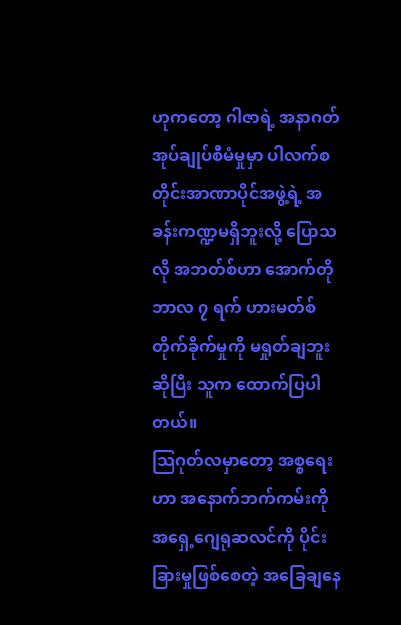ဟုကတော့ ဂါဇာရဲ့ အနာဂတ် အုပ်ချုပ်စီမံမှုမှာ ပါလက်စတိုင်းအာဏာပိုင်အဖွဲ့ရဲ့ အခန်းကဏ္ဍမရှိဘူးလို့ ပြောသလို အဘတ်စ်ဟာ အောက်တိုဘာလ ၇ ရက် ဟားမတ်စ်တိုက်ခိုက်မှုကို မရှုတ်ချဘူးဆိုပြီး သူက ထောက်ပြပါတယ်။
သြဂုတ်လမှာတော့ အစ္စရေးဟာ အနောက်ဘက်ကမ်းကို အရှေ့ဂျေရုဆလင်ကို ပိုင်းခြားမှုဖြစ်စေတဲ့ အခြေချနေ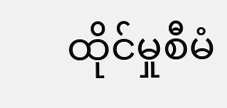ထိုင်မှုစီမံ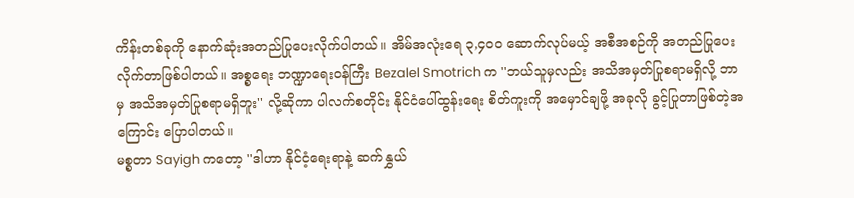ကိန်းတစ်ခုကို နောက်ဆုံးအတည်ပြုပေးလိုက်ပါတယ်။ အိမ်အလုံးရေ ၃,၄၀၀ ဆောက်လုပ်မယ့် အစီအစဉ်ကို အတည်ပြုပေးလိုက်တာဖြစ်ပါတယ်။ အစ္စရေး ဘဏ္ဍာရေးဝန်ကြီး Bezalel Smotrich က ''ဘယ်သူမှလည်း အသိအမှတ်ပြုစရာမရှိလို့ ဘာမှ အသိအမှတ်ပြုစရာမရှိဘူး'' လို့ဆိုကာ ပါလက်စတိုင်း နိုင်ငံပေါ်ထွန်းရေး စိတ်ကူးကို အမှောင်ချဖို့ အခုလို ခွင့်ပြုတာဖြစ်တဲ့အကြောင်း ပြောပါတယ်။
မစ္စတာ Sayigh ကတော့ ''ဒါဟာ နိုင်ငံ့ရေးရာနဲ့ ဆက်နွှယ်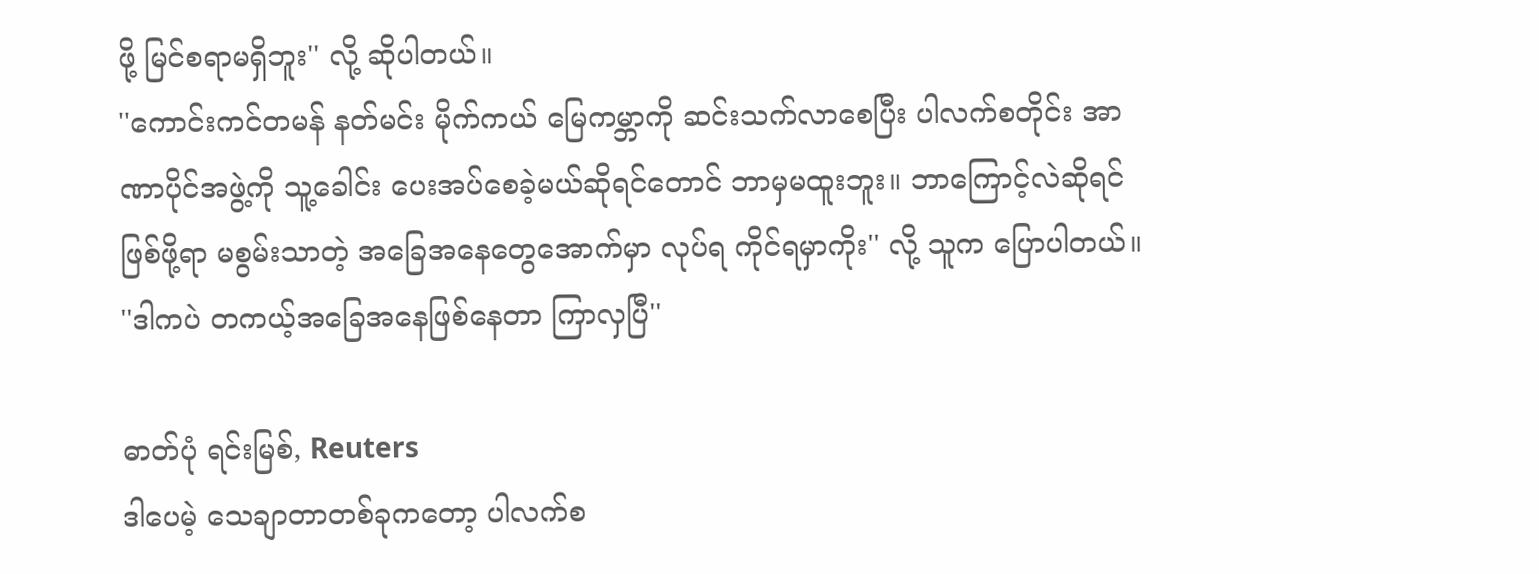ဖို့ မြင်စရာမရှိဘူး'' လို့ ဆိုပါတယ်။
''ကောင်းကင်တမန် နတ်မင်း မိုက်ကယ် မြေကမ္ဘာကို ဆင်းသက်လာစေပြီး ပါလက်စတိုင်း အာဏာပိုင်အဖွဲ့ကို သူ့ခေါင်း ပေးအပ်စေခဲ့မယ်ဆိုရင်တောင် ဘာမှမထူးဘူး။ ဘာကြောင့်လဲဆိုရင် ဖြစ်ဖို့ရာ မစွမ်းသာတဲ့ အခြေအနေတွေအောက်မှာ လုပ်ရ ကိုင်ရမှာကိုး'' လို့ သူက ပြောပါတယ်။
''ဒါကပဲ တကယ့်အခြေအနေဖြစ်နေတာ ကြာလှပြီ''

ဓာတ်ပုံ ရင်းမြစ်, Reuters
ဒါပေမဲ့ သေချာတာတစ်ခုကတော့ ပါလက်စ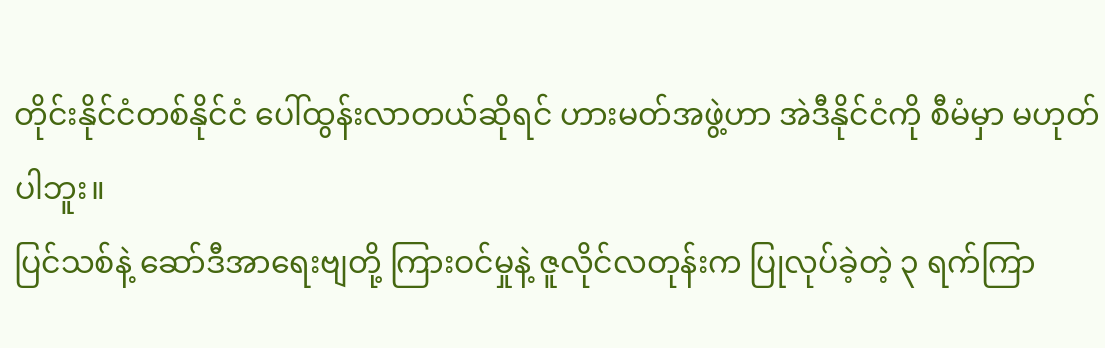တိုင်းနိုင်ငံတစ်နိုင်ငံ ပေါ်ထွန်းလာတယ်ဆိုရင် ဟားမတ်အဖွဲ့ဟာ အဲဒီနိုင်ငံကို စီမံမှာ မဟုတ်ပါဘူး။
ပြင်သစ်နဲ့ ဆော်ဒီအာရေးဗျတို့ ကြားဝင်မှုနဲ့ ဇူလိုင်လတုန်းက ပြုလုပ်ခဲ့တဲ့ ၃ ရက်ကြာ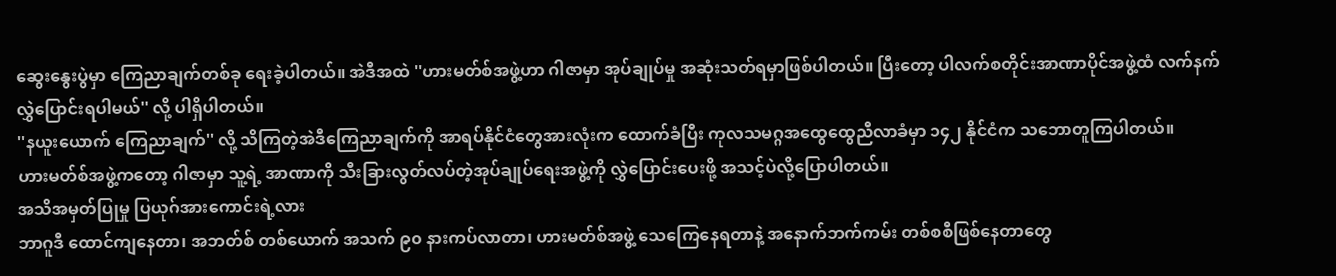ဆွေးနွေးပွဲမှာ ကြေညာချက်တစ်ခု ရေးခဲ့ပါတယ်။ အဲဒီအထဲ ''ဟားမတ်စ်အဖွဲ့ဟာ ဂါဇာမှာ အုပ်ချုပ်မှု အဆုံးသတ်ရမှာဖြစ်ပါတယ်။ ပြီးတော့ ပါလက်စတိုင်းအာဏာပိုင်အဖွဲ့ထံ လက်နက်လွှဲပြောင်းရပါမယ်'' လို့ ပါရှိပါတယ်။
''နယူးယောက် ကြေညာချက်'' လို့ သိကြတဲ့အဲဒီကြေညာချက်ကို အာရပ်နိုင်ငံတွေအားလုံးက ထောက်ခံပြီး ကုလသမဂ္ဂအထွေထွေညီလာခံမှာ ၁၄၂ နိုင်ငံက သဘောတူကြပါတယ်။
ဟားမတ်စ်အဖွဲ့ကတော့ ဂါဇာမှာ သူ့ရဲ့ အာဏာကို သီးခြားလွတ်လပ်တဲ့အုပ်ချုပ်ရေးအဖွဲ့ကို လွှဲပြောင်းပေးဖို့ အသင့်ပဲလို့ပြောပါတယ်။
အသိအမှတ်ပြုမှု ပြယုဂ်အားကောင်းရဲ့လား
ဘာဂူဒီ ထောင်ကျနေတာ၊ အဘတ်စ် တစ်ယောက် အသက် ၉၀ နားကပ်လာတာ၊ ဟားမတ်စ်အဖွဲ့ သေကြေနေရတာနဲ့ အနောက်ဘက်ကမ်း တစ်စစီဖြစ်နေတာတွေ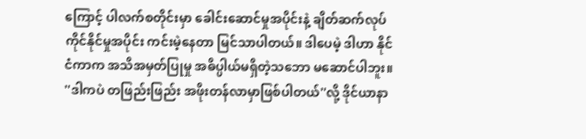ကြောင့် ပါလက်စတိုင်းမှာ ခေါင်းဆောင်မှုအပိုင်းနဲ့ ချိတ်ဆက်လုပ်ကိုင်နိုင်မှုအပိုင်း ကင်းမဲ့နေတာ မြင်သာပါတယ်။ ဒါပေမဲ့ ဒါဟာ နိုင်ငံကာက အသိအမှတ်ပြုမှု အဓိပ္ပါယ်မရှိတဲ့သဘော မဆောင်ပါဘူး။
''ဒါကပဲ တဖြည်းဖြည်း အဖိုးတန်လာမှာဖြစ်ပါတယ်''လို့ ဒိုင်ယာနာ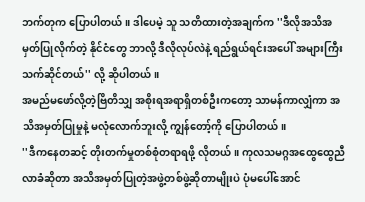ဘက်တုက ပြောပါတယ်။ ဒါပေမဲ့ သူ သတိထားတဲ့အချက်က ''ဒီလိုအသိအမှတ်ပြုလိုက်တဲ့ နိုင်ငံတွေ ဘာလို့ ဒီလိုလုပ်လဲနဲ့ ရည်ရွယ်ရင်းအပေါ် အများကြီး သက်ဆိုင်တယ်'' လို့ ဆိုပါတယ်။
အမည်မဖော်လို့တဲ့ဗြိတိသျှ အစိုးရအရာရှိတစ်ဦးကတော့ သာမန်ကာလျှံကာ အသိအမှတ်ပြုမှုနဲ့ မလုံလောက်ဘူးလို့ ကျွန်တော့်ကို ပြောပါတယ်။
''ဒီကနေတဆင့် တိုးတက်မှုတစ်စုံတရာရဖို့ လိုတယ်။ ကုလသမဂ္ဂအထွေထွေညီလာခံဆိုတာ အသိအမှတ်ပြုတဲ့အဖွဲ့တစ်ဖွဲ့ဆိုတာမျိုးပဲ ပုံမပေါ်အောင်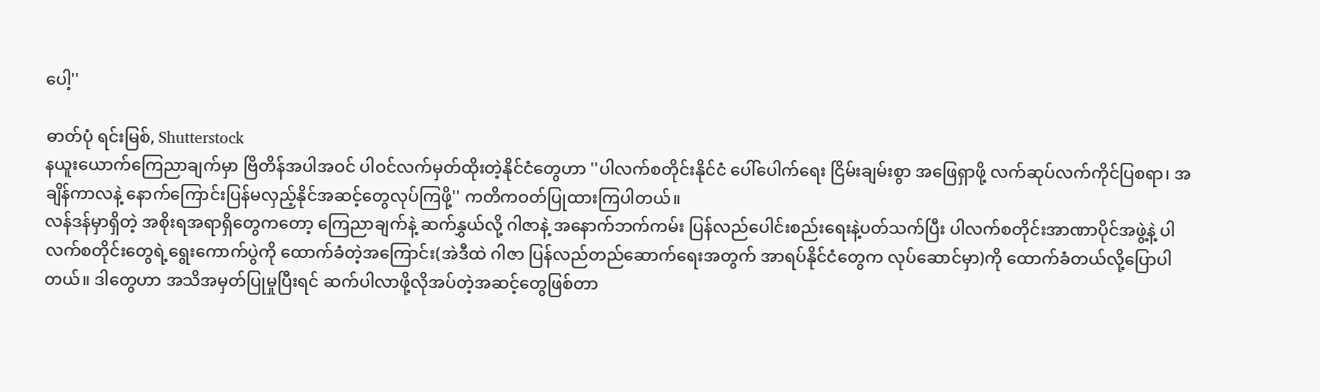ပေါ့''

ဓာတ်ပုံ ရင်းမြစ်, Shutterstock
နယူးယောက်ကြေညာချက်မှာ ဗြိတိန်အပါအဝင် ပါဝင်လက်မှတ်ထိုးတဲ့နိုင်ငံတွေဟာ ''ပါလက်စတိုင်းနိုင်ငံ ပေါ်ပေါက်ရေး ငြိမ်းချမ်းစွာ အဖြေရှာဖို့ လက်ဆုပ်လက်ကိုင်ပြစရာ၊ အချိန်ကာလနဲ့ နောက်ကြောင်းပြန်မလှည့်နိုင်အဆင့်တွေလုပ်ကြဖို့'' ကတိကဝတ်ပြုထားကြပါတယ်။
လန်ဒန်မှာရှိတဲ့ အစိုးရအရာရှိတွေကတော့ ကြေညာချက်နဲ့ ဆက်နွှယ်လို့ ဂါဇာနဲ့ အနောက်ဘက်ကမ်း ပြန်လည်ပေါင်းစည်းရေးနဲ့ပတ်သက်ပြီး ပါလက်စတိုင်းအာဏာပိုင်အဖွဲ့နဲ့ ပါလက်စတိုင်းတွေရဲ့ရွေးကောက်ပွဲကို ထောက်ခံတဲ့အကြောင်း(အဲဒီထဲ ဂါဇာ ပြန်လည်တည်ဆောက်ရေးအတွက် အာရပ်နိုင်ငံတွေက လုပ်ဆောင်မှာ)ကို ထောက်ခံတယ်လို့ပြောပါတယ်။ ဒါတွေဟာ အသိအမှတ်ပြုမှုပြီးရင် ဆက်ပါလာဖို့လိုအပ်တဲ့အဆင့်တွေဖြစ်တာ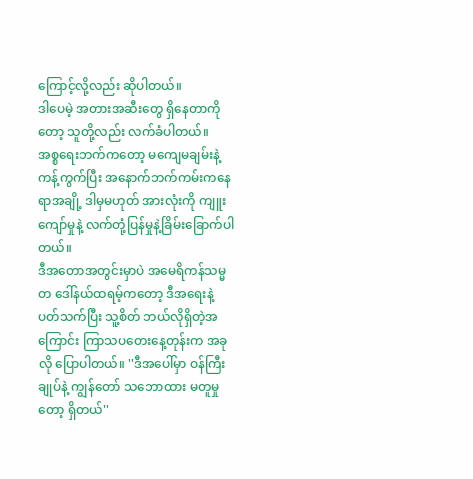ကြောင့်လို့လည်း ဆိုပါတယ်။
ဒါပေမဲ့ အတားအဆီးတွေ ရှိနေတာကိုတော့ သူတို့လည်း လက်ခံပါတယ်။
အစ္စရေးဘက်ကတော့ မကျေမချမ်းနဲ့ကန့်ကွက်ပြီး အနောက်ဘက်ကမ်းကနေရာအချို့ ဒါမှမဟုတ် အားလုံးကို ကျူးကျော်မှုနဲ့ လက်တုံ့ပြန်မှုနဲ့ခြိမ်းခြောက်ပါတယ်။
ဒီအတောအတွင်းမှာပဲ အမေရိကန်သမ္မတ ဒေါ်နယ်ထရမ့်ကတော့ ဒီအရေးနဲ့ပတ်သက်ပြီး သူ့စိတ် ဘယ်လိုရှိတဲ့အကြောင်း ကြာသပတေးနေ့တုန်းက အခုလို ပြောပါတယ်။ ''ဒီအပေါ်မှာ ဝန်ကြီးချုပ်နဲ့ ကျွန်တော် သဘောထား မတူမှုတော့ ရှိတယ်''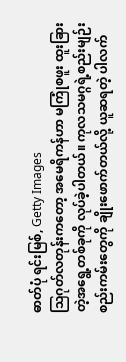ဓာတ်ပုံ ရင်းမြစ်, Getty Images
သြဂုတ်လတုန်းကတော့ အမေရိကန်ဟာ မကြုံစဖူး ထူးခြားတဲ့အရွေ့တစ်ခုကို လုပ်ခဲ့ပါတယ်။ ကုလသမဂ္ဂရဲ့စည်းမျဉ်းစည်းကမ်းတွေကို ချိုးဖောက်တယ်လို့ ယူဆရတဲ့ ပါလက်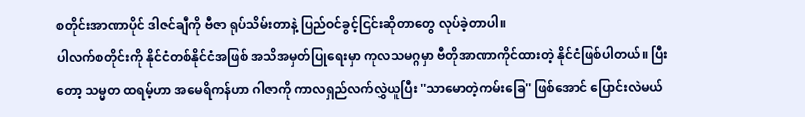စတိုင်းအာဏာပိုင် ဒါဇင်ချီကို ဗီဇာ ရုပ်သိမ်းတာနဲ့ ပြည်ဝင်ခွင့်ငြင်းဆိုတာတွေ လုပ်ခဲ့တာပါ။
ပါလက်စတိုင်းကို နိုင်ငံတစ်နိုင်ငံအဖြစ် အသိအမှတ်ပြုရေးမှာ ကုလသမဂ္ဂမှာ ဗီတိုအာဏာကိုင်ထားတဲ့ နိုင်ငံဖြစ်ပါတယ်။ ပြီးတော့ သမ္မတ ထရမ့်ဟာ အမေရိကန်ဟာ ဂါဇာကို ကာလရှည်လက်လွှဲယူပြီး ''သာမောတဲ့ကမ်းခြေ'' ဖြစ်အောင် ပြောင်းလဲမယ်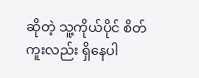ဆိုတဲ့ သူ့ကိုယ်ပိုင် စိတ်ကူးလည်း ရှိနေပါ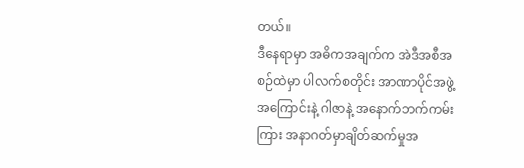တယ်။
ဒီနေရာမှာ အဓိကအချက်က အဲဒီအစီအစဉ်ထဲမှာ ပါလက်စတိုင်း အာဏာပိုင်အဖွဲ့အကြောင်းနဲ့ ဂါဇာနဲ့ အနောက်ဘက်ကမ်းကြား အနာဂတ်မှာချိတ်ဆက်မှုအ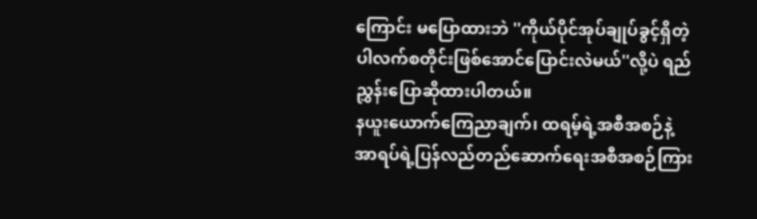ကြောင်း မပြောထားဘဲ ''ကိုယ်ပိုင်အုပ်ချုပ်ခွင့်ရှိတဲ့ပါလက်စတိုင်းဖြစ်အောင်ပြောင်းလဲမယ်''လို့ပဲ ရည်ညွှန်းပြောဆိုထားပါတယ်။
နယူးယောက်ကြေညာချက်၊ ထရမ့်ရဲ့အစီအစဉ်နဲ့ အာရပ်ရဲ့ပြန်လည်တည်ဆောက်ရေးအစီအစဉ်ကြား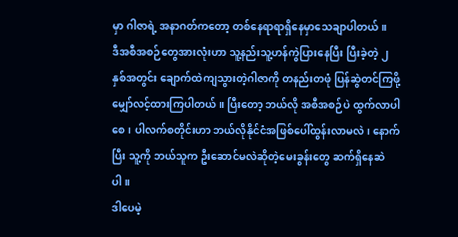မှာ ဂါဇာရဲ့ အနာဂတ်ကတော့ တစ်နေရာရာရှိနေမှာသေချာပါတယ်။
ဒီအစီအစဉ်တွေအားလုံးဟာ သူ့နည်းသူ့ဟန်ကွဲပြားနေပြီး ပြီးခဲ့တဲ့ ၂ နှစ်အတွင်း ချောက်ထဲကျသွားတဲ့ဂါဇာကို တနည်းတဖုံ ပြန်ဆွဲတင်ကြဖို့ မျှော်လင့်ထားကြပါတယ်။ ပြီးတော့ ဘယ်လို အစီအစဉ်ပဲ ထွက်လာပါစေ၊ ပါလက်စတိုင်းဟာ ဘယ်လိုနိုင်ငံအဖြစ်ပေါ်ထွန်းလာမလဲ၊ နောက်ပြီး သူ့ကို ဘယ်သူက ဦးဆောင်မလဲဆိုတဲ့မေးခွန်းတွေ ဆက်ရှိနေဆဲပါ။
ဒါပေမဲ့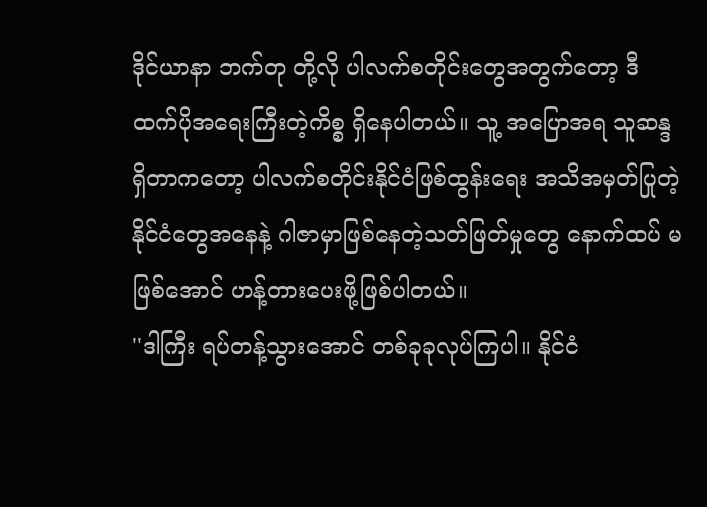ဒိုင်ယာနာ ဘက်တု တို့လို ပါလက်စတိုင်းတွေအတွက်တော့ ဒီထက်ပိုအရေးကြီးတဲ့ကိစ္စ ရှိနေပါတယ်။ သူ့ အပြောအရ သူဆန္ဒရှိတာကတော့ ပါလက်စတိုင်းနိုင်ငံဖြစ်ထွန်းရေး အသိအမှတ်ပြုတဲ့နိုင်ငံတွေအနေနဲ့ ဂါဇာမှာဖြစ်နေတဲ့သတ်ဖြတ်မှုတွေ နောက်ထပ် မဖြစ်အောင် ဟန့်တားပေးဖို့ဖြစ်ပါတယ်။
''ဒါကြီး ရပ်တန့်သွားအောင် တစ်ခုခုလုပ်ကြပါ။ နိုင်ငံ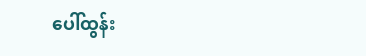ပေါ်ထွန်း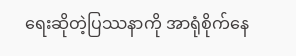ရေးဆိုတဲ့ပြဿနာကို အာရုံစိုက်နေ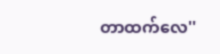တာထက်လေ''